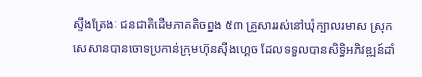ស្ទឹងត្រែងៈ ជនជាតិដើមភាគតិចព្នង ៥៣ គ្រួសាររស់នៅឃុំក្បាលរមាស ស្រុកសេសានបានចោទប្រកាន់ក្រុមហ៊ុនស៊ីងហ្គេច ដែលទទួលបានសិទ្ធិអភិវឌ្ឍន៍ដាំ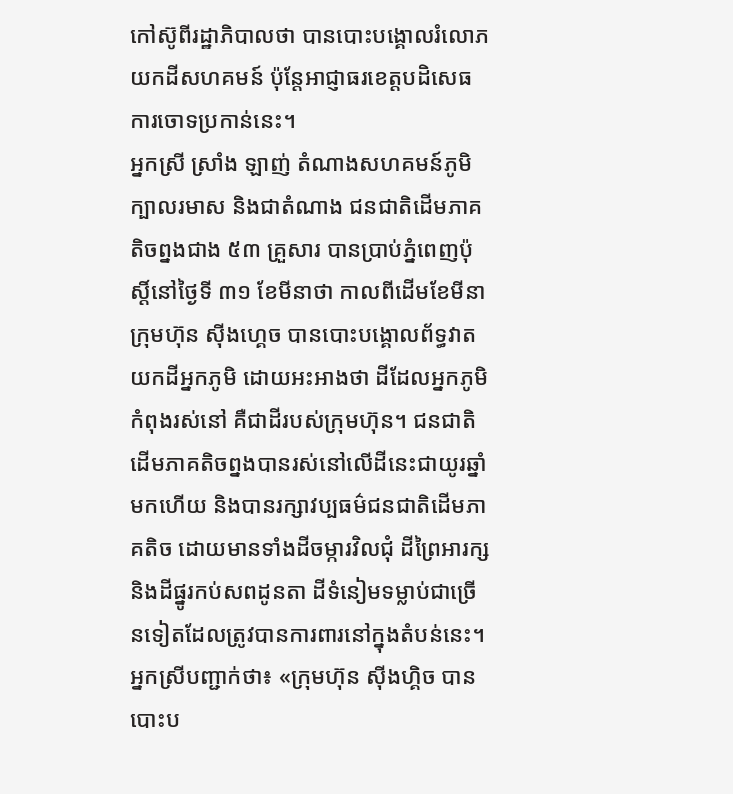កៅស៊ូពីរដ្ឋាភិបាលថា បានបោះបង្គោលរំលោភយកដីសហគមន៍ ប៉ុន្តែអាជ្ញាធរខេត្តបដិសេធការចោទប្រកាន់នេះ។
អ្នកស្រី ស្រាំង ឡាញ់ តំណាងសហគមន៍ភូមិក្បាលរមាស និងជាតំណាង ជនជាតិដើមភាគតិចព្នងជាង ៥៣ គ្រួសារ បានប្រាប់ភ្នំពេញប៉ុស្តិ៍នៅថ្ងៃទី ៣១ ខែមីនាថា កាលពីដើមខែមីនា ក្រុមហ៊ុន ស៊ីងហ្គេច បានបោះបង្គោលព័ទ្ធវាតយកដីអ្នកភូមិ ដោយអះអាងថា ដីដែលអ្នកភូមិកំពុងរស់នៅ គឺជាដីរបស់ក្រុមហ៊ុន។ ជនជាតិដើមភាគតិចព្នងបានរស់នៅលើដីនេះជាយូរឆ្នាំមកហើយ និងបានរក្សាវប្បធម៌ជនជាតិដើមភាគតិច ដោយមានទាំងដីចម្ការវិលជុំ ដីព្រៃអារក្ស និងដីផ្នូរកប់សពដូនតា ដីទំនៀមទម្លាប់ជាច្រើនទៀតដែលត្រូវបានការពារនៅក្នុងតំបន់នេះ។
អ្នកស្រីបញ្ជាក់ថា៖ «ក្រុមហ៊ុន ស៊ីងហ្គិច បានបោះប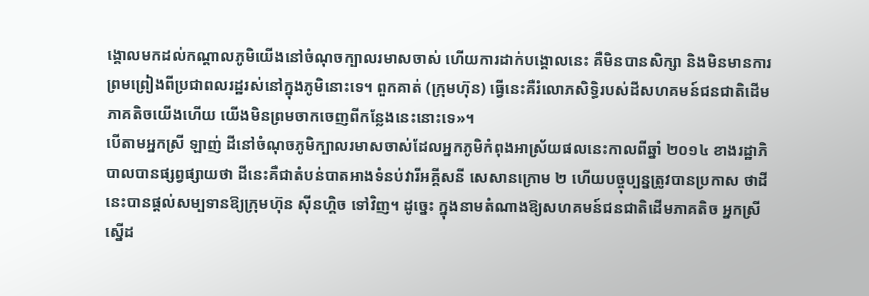ង្គោលមកដល់កណ្តាលភូមិយើងនៅចំណុចក្បាលរមាសចាស់ ហើយការដាក់បង្គោលនេះ គឺមិនបានសិក្សា និងមិនមានការព្រមព្រៀងពីប្រជាពលរដ្ឋរស់នៅក្នុងភូមិនោះទេ។ ពួកគាត់ (ក្រុមហ៊ុន) ធ្វើនេះគឺរំលោភសិទ្ធិរបស់ដីសហគមន៍ជនជាតិដើមភាគតិចយើងហើយ យើងមិនព្រមចាកចេញពីកន្លែងនេះនោះទេ»។
បើតាមអ្នកស្រី ឡាញ់ ដីនៅចំណុចភូមិក្បាលរមាសចាស់ដែលអ្នកភូមិកំពុងអាស្រ័យផលនេះកាលពីឆ្នាំ ២០១៤ ខាងរដ្ឋាភិបាលបានផ្សព្វផ្សាយថា ដីនេះគឺជាតំបន់បាតអាងទំនប់វារីអគ្គីសនី សេសានក្រោម ២ ហើយបច្ចុប្បន្នត្រូវបានប្រកាស ថាដីនេះបានផ្តល់សម្បទានឱ្យក្រុមហ៊ុន ស៊ីនហ្គិច ទៅវិញ។ ដូច្នេះ ក្នុងនាមតំណាងឱ្យសហគមន៍ជនជាតិដើមភាគតិច អ្នកស្រី ស្នើដ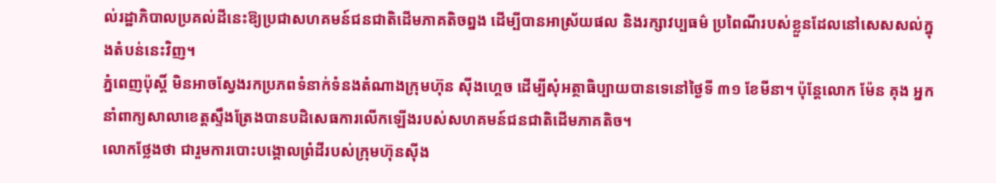ល់រដ្ឋាភិបាលប្រគល់ដីនេះឱ្យប្រជាសហគមន៍ជនជាតិដើមភាគតិចព្នង ដើម្បីបានអាស្រ័យផល និងរក្សាវប្បធម៌ ប្រពៃណីរបស់ខ្លួនដែលនៅសេសសល់ក្នុងតំបន់នេះវិញ។
ភ្នំពេញប៉ុស្តិ៍ មិនអាចស្វែងរកប្រភពទំនាក់ទំនងតំណាងក្រុមហ៊ុន ស៊ីងហ្គេច ដើម្បីសុំអត្ថាធិប្បាយបានទេនៅថ្ងៃទី ៣១ ខែមីនា។ ប៉ុន្តែលោក ម៉ែន គុង អ្នកនាំពាក្យសាលាខេត្តស្ទឹងត្រែងបានបដិសេធការលើកឡើងរបស់សហគមន៍ជនជាតិដើមភាគតិច។
លោកថ្លែងថា ជារួមការបោះបង្គោលព្រំដីរបស់ក្រុមហ៊ុនស៊ីង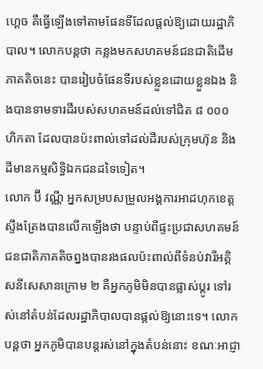ហ្គេច គឺធ្វើឡើងទៅតាមផែនទីដែលផ្តល់ឱ្យដោយរដ្ឋាភិបាល។ លោកបន្តថា កន្លងមកសហគមន៍ជនជាតិដើមភាគតិចនេះ បានរៀបចំផែនទីរបស់ខ្លួនដោយខ្លួនឯង និងបានទាមទារដីរបស់សហគមន៍ដល់ទៅជិត ៨ ០០០ ហិកតា ដែលបានប៉ះពាល់ទៅដល់ដីរបស់ក្រុមហ៊ុន និងដីមានកម្មសិទ្ធិឯកជនដទៃទៀត។
លោក ប៊ី វណ្ណី អ្នកសម្របសម្រួលអង្គការអាដហុកខេត្តស្ទឹងត្រែងបានលើកឡើងថា បន្ទាប់ពីផ្ទះប្រជាសហគមន៍ជនជាតិភាគតិចព្នងបានរងផលប៉ះពាល់ពីទំនប់វារីអគ្គិសនីសេសានក្រោម ២ គឺអ្នកភូមិមិនបានផ្លាស់ប្តូរ ទៅរស់នៅតំបន់ដែលរដ្ឋាភិបាលបានផ្តល់ឱ្យនោះទេ។ លោកបន្តថា អ្នកភូមិបានបន្តរស់នៅក្នុងតំបន់នោះ ខណៈអាជ្ញា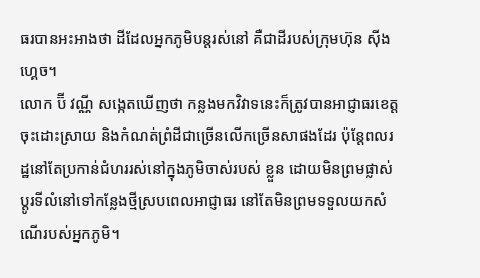ធរបានអះអាងថា ដីដែលអ្នកភូមិបន្តរស់នៅ គឺជាដីរបស់ក្រុមហ៊ុន ស៊ីងហ្គេច។
លោក ប៊ី វណ្ណី សង្កេតឃើញថា កន្លងមកវិវាទនេះក៏ត្រូវបានអាជ្ញាធរខេត្តចុះដោះស្រាយ និងកំណត់ព្រំដីជាច្រើនលើកច្រើនសាផងដែរ ប៉ុន្តែពលរដ្ឋនៅតែប្រកាន់ជំហររស់នៅក្នុងភូមិចាស់របស់ ខ្លួន ដោយមិនព្រមផ្លាស់ប្តូរទីលំនៅទៅកន្លែងថ្មីស្របពេលអាជ្ញាធរ នៅតែមិនព្រមទទួលយកសំណើរបស់អ្នកភូមិ។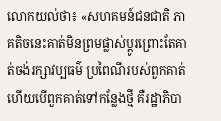លោកយល់ថា៖ «សហគមន៍ជនជាតិ ភាគតិចនេះគាត់មិនព្រមផ្លាស់ប្តូរព្រោះតែគាត់ចង់រក្សាវប្បធម៌ ប្រពៃណីរបស់ពួកគាត់ ហើយបើពួកគាត់ទៅកន្លែងថ្មី គឺរដ្ឋាភិបា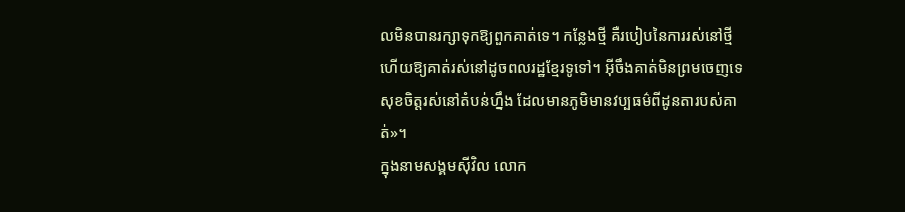លមិនបានរក្សាទុកឱ្យពួកគាត់ទេ។ កន្លែងថ្មី គឺរបៀបនៃការរស់នៅថ្មី ហើយឱ្យគាត់រស់នៅដូចពលរដ្ឋខ្មែរទូទៅ។ អ៊ីចឹងគាត់មិនព្រមចេញទេ សុខចិត្តរស់នៅតំបន់ហ្នឹង ដែលមានភូមិមានវប្បធម៌ពីដូនតារបស់គាត់»។
ក្នុងនាមសង្គមស៊ីវិល លោក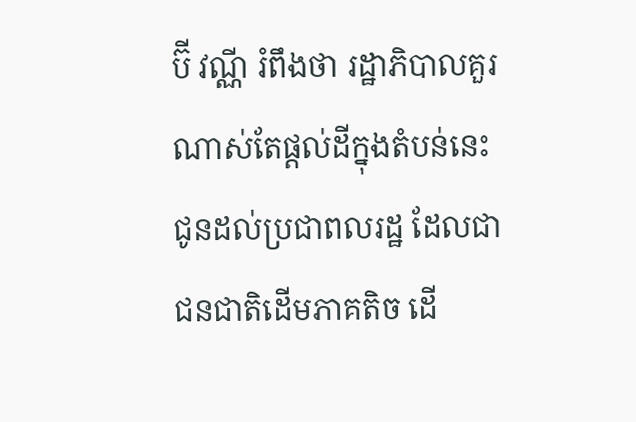ប៊ី វណ្ណី រំពឹងថា រដ្ឋាភិបាលគួរណាស់តែផ្តល់ដីក្នុងតំបន់នេះជូនដល់ប្រជាពលរដ្ឋ ដែលជាជនជាតិដើមភាគតិច ដើ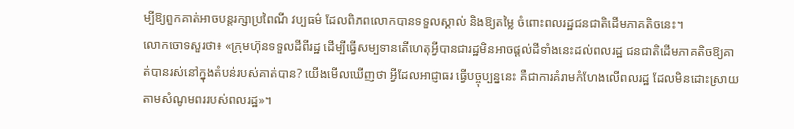ម្បីឱ្យពួកគាត់អាចបន្តរក្សាប្រពៃណី វប្បធម៌ ដែលពិភពលោកបានទទួលស្គាល់ និងឱ្យតម្លៃ ចំពោះពលរដ្ឋជនជាតិដើមភាគតិចនេះ។
លោកចោទសួរថា៖ «ក្រុមហ៊ុនទទួលដីពីរដ្ឋ ដើម្បីធ្វើសម្បទានតើហេតុអ្វីបានជារដ្ឋមិនអាចផ្តល់ដីទាំងនេះដល់ពលរដ្ឋ ជនជាតិដើមភាគតិចឱ្យគាត់បានរស់នៅក្នុងតំបន់របស់គាត់បាន? យើងមើលឃើញថា អ្វីដែលអាជ្ញាធរ ធ្វើបច្ចុប្បន្ននេះ គឺជាការគំរាមកំហែងលើពលរដ្ឋ ដែលមិនដោះស្រាយតាមសំណូមពររបស់ពលរដ្ឋ»។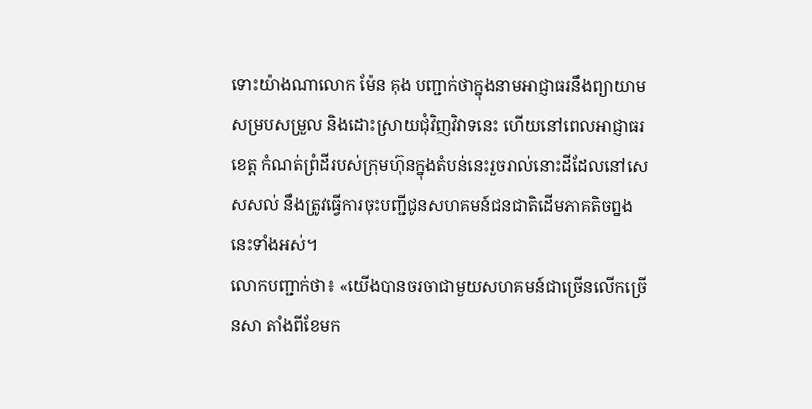ទោះយ៉ាងណាលោក ម៉ែន គុង បញ្ជាក់ថាក្នុងនាមអាជ្ញាធរនឹងព្យាយាមសម្របសម្រួល និងដោះស្រាយជុំវិញវិវាទនេះ ហើយនៅពេលអាជ្ញាធរខេត្ត កំណត់ព្រំដីរបស់ក្រុមហ៊ុនក្នុងតំបន់នេះរួចរាល់នោះដីដែលនៅសេសសល់ នឹងត្រូវធ្វើការចុះបញ្ជីជូនសហគមន៍ជនជាតិដើមភាគតិចព្នងនេះទាំងអស់។
លោកបញ្ជាក់ថា៖ «យើងបានចរចាជាមួយសហគមន៍ជាច្រើនលើកច្រើនសា តាំងពីខែមក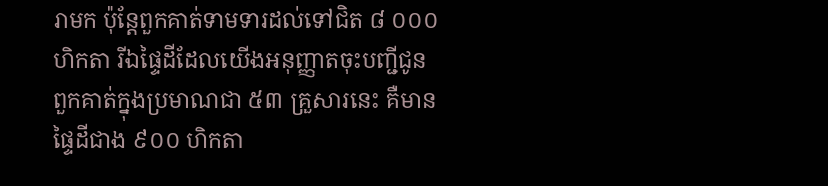រាមក ប៉ុន្តែពួកគាត់ទាមទារដល់ទៅជិត ៨ ០០០ ហិកតា រីឯផ្ទៃដីដែលយើងអនុញ្ញាតចុះបញ្ជីជូនពួកគាត់ក្នុងប្រមាណជា ៥៣ គ្រួសារនេះ គឺមានផ្ទៃដីជាង ៩០០ ហិកតា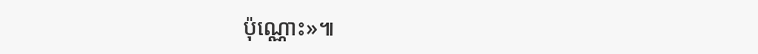ប៉ុណ្ណោះ»៕